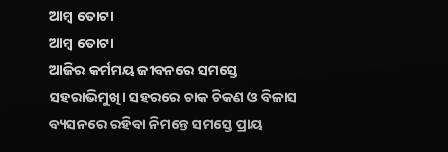ଆମ୍ବ ତୋଟା
ଆମ୍ବ ତୋଟା
ଆଜିର କର୍ମମୟ ଜୀବନରେ ସମସ୍ତେ ସହରାଭିମୁଖି। ସହରରେ ଚାକ ଚିକଣ ଓ ବିଳାସ ବ୍ୟସନରେ ରହିବା ନିମନ୍ତେ ସମସ୍ତେ ପ୍ରାୟ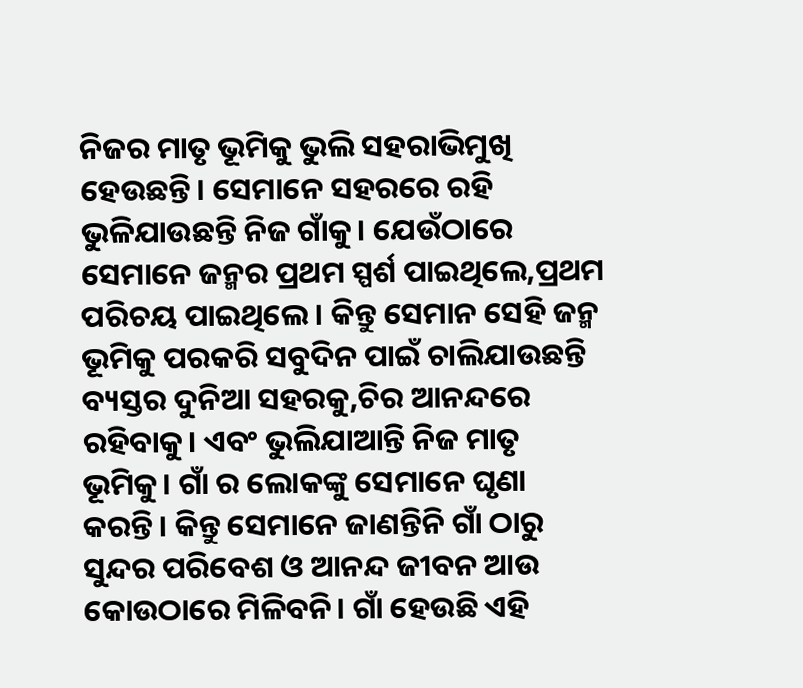ନିଜର ମାତୃ ଭୂମିକୁ ଭୁଲି ସହରାଭିମୁଖି ହେଉଛନ୍ତି। ସେମାନେ ସହରରେ ରହି ଭୁଳିଯାଉଛନ୍ତି ନିଜ ଗାଁକୁ। ଯେଉଁଠାରେ ସେମାନେ ଜନ୍ମର ପ୍ରଥମ ସ୍ପର୍ଶ ପାଇଥିଲେ,ପ୍ରଥମ ପରିଚୟ ପାଇଥିଲେ। କିନ୍ତୁ ସେମାନ ସେହି ଜନ୍ମ ଭୂମିକୁ ପରକରି ସବୁଦିନ ପାଇଁ ଚାଲିଯାଉଛନ୍ତି ବ୍ୟସ୍ତର ଦୁନିଆ ସହରକୁ,ଚିର ଆନନ୍ଦରେ ରହିବାକୁ। ଏବଂ ଭୁଲିଯାଆନ୍ତି ନିଜ ମାତୃ ଭୂମିକୁ। ଗାଁ ର ଲୋକଙ୍କୁ ସେମାନେ ଘୃଣା କରନ୍ତି। କିନ୍ତୁ ସେମାନେ ଜାଣନ୍ତିନି ଗାଁ ଠାରୁ ସୁନ୍ଦର ପରିବେଶ ଓ ଆନନ୍ଦ ଜୀବନ ଆଉ କୋଉଠାରେ ମିଳିବନି। ଗାଁ ହେଉଛି ଏହି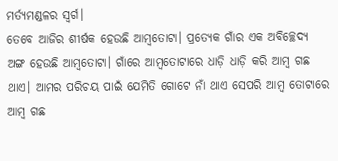ମର୍ତ୍ୟମଣ୍ଡଳର ସ୍ୱର୍ଗ।
ତେବେ ଆଜିର ଶୀର୍ଷକ ହେଉଛି ଆମ୍ବତୋଟା। ପ୍ରତ୍ୟେକ ଗାଁର ଏକ ଅବିଚ୍ଛେଦ୍ୟ ଅଙ୍ଗ ହେଉଛି ଆମ୍ବତୋଟା। ଗାଁରେ ଆମ୍ବତୋଟାରେ ଧାଡ଼ି ଧାଡ଼ି କରି ଆମ୍ବ ଗଛ ଥାଏ। ଆମର ପରିଚୟ ପାଇଁ ଯେମିତି ଗୋଟେ ନାଁ ଥାଏ ସେପରି ଆମ୍ବ ତୋଟାରେ ଆମ୍ବ ଗଛ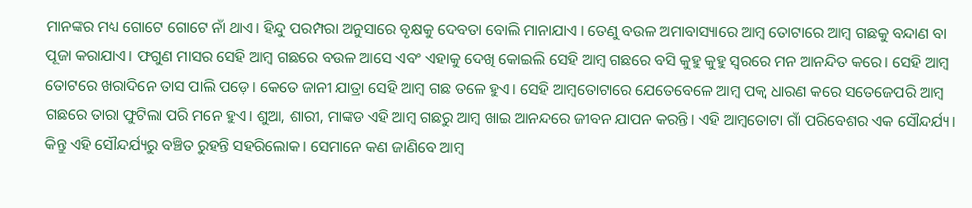ମାନଙ୍କର ମଧ୍ୟ ଗୋଟେ ଗୋଟେ ନାଁ ଥାଏ। ହିନ୍ଦୁ ପରମ୍ପରା ଅନୁସାରେ ବୃକ୍ଷକୁ ଦେବତା ବୋଲି ମାନାଯାଏ । ତେଣୁ ବଉଳ ଅମାବାସ୍ୟାରେ ଆମ୍ବ ତୋଟାରେ ଆମ୍ବ ଗଛକୁ ବନ୍ଦାଣ ବା ପୂଜା କରାଯାଏ। ଫଗୁଣ ମାସର ସେହି ଆମ୍ବ ଗଛରେ ବଉଳ ଆସେ ଏବଂ ଏହାକୁ ଦେଖି କୋଇଲି ସେହି ଆମ୍ବ ଗଛରେ ବସି କୁହୁ କୁହୁ ସ୍ବରରେ ମନ ଆନନ୍ଦିତ କରେ। ସେହି ଆମ୍ବ ତୋଟରେ ଖରାଦିନେ ତାସ ପାଲି ପଡ଼େ। କେତେ ଜାନୀ ଯାତ୍ରା ସେହି ଆମ୍ବ ଗଛ ତଳେ ହୁଏ। ସେହି ଆମ୍ବତୋଟାରେ ଯେତେବେଳେ ଆମ୍ବ ପକ୍ବ ଧାରଣ କରେ ସତେଜେପରି ଆମ୍ବ ଗଛରେ ତାରା ଫୁଟିଲା ପରି ମନେ ହୁଏ। ଶୁଆ, ଶାରୀ, ମାଙ୍କଡ ଏହି ଆମ୍ବ ଗଛରୁ ଆମ୍ବ ଖାଇ ଆନନ୍ଦରେ ଜୀବନ ଯାପନ କରନ୍ତି। ଏହି ଆମ୍ବତୋଟା ଗାଁ ପରିବେଶର ଏକ ସୌନ୍ଦର୍ଯ୍ୟ। କିନ୍ତୁ ଏହି ସୌନ୍ଦର୍ଯ୍ୟରୁ ବଞ୍ଚିତ ରୁହନ୍ତି ସହରିଲୋକ। ସେମାନେ କଣ ଜାଣିବେ ଆମ୍ବ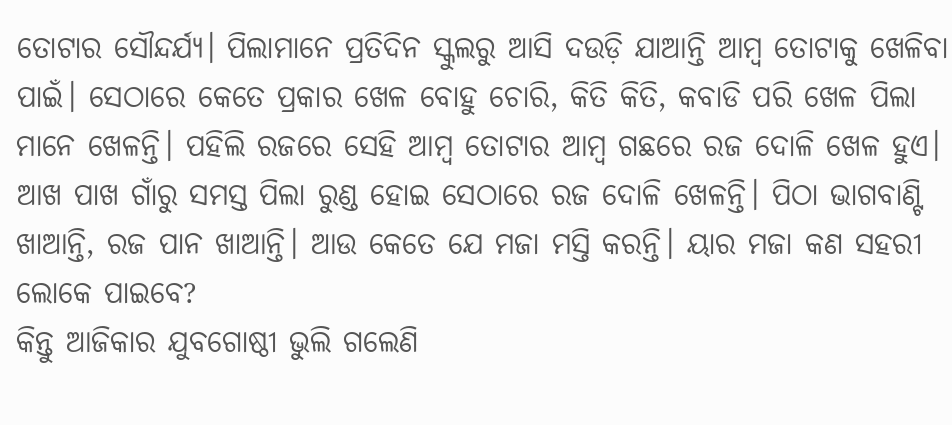ତୋଟାର ସୌନ୍ଦର୍ଯ୍ୟ। ପିଲାମାନେ ପ୍ରତିଦିନ ସ୍କୁଲରୁ ଆସି ଦଉଡ଼ି ଯାଆନ୍ତି ଆମ୍ବ ତୋଟାକୁ ଖେଳିବା ପାଇଁ। ସେଠାରେ କେତେ ପ୍ରକାର ଖେଳ ବୋହୁ ଚୋରି, କିତି କିତି, କବାଡି ପରି ଖେଳ ପିଲା ମାନେ ଖେଳନ୍ତି। ପହିଲି ରଜରେ ସେହି ଆମ୍ବ ତୋଟାର ଆମ୍ବ ଗଛରେ ରଜ ଦୋଳି ଖେଳ ହୁଏ। ଆଖ ପାଖ ଗାଁରୁ ସମସ୍ତ ପିଲା ରୁଣ୍ଡ ହୋଇ ସେଠାରେ ରଜ ଦୋଳି ଖେଳନ୍ତି। ପିଠା ଭାଗବାଣ୍ଟି ଖାଆନ୍ତି, ରଜ ପାନ ଖାଆନ୍ତି। ଆଉ କେତେ ଯେ ମଜା ମସ୍ତି କରନ୍ତି। ୟାର ମଜା କଣ ସହରୀ ଲୋକେ ପାଇବେ?
କିନ୍ତୁ ଆଜିକାର ଯୁବଗୋଷ୍ଠୀ ଭୁଲି ଗଲେଣି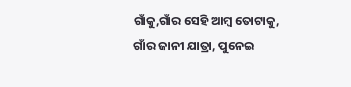ଗାଁକୁ,ଗାଁର ସେହି ଆମ୍ବ ତୋଟାକୁ, ଗାଁର ଜାନୀ ଯାତ୍ରା, ପୁନେଇ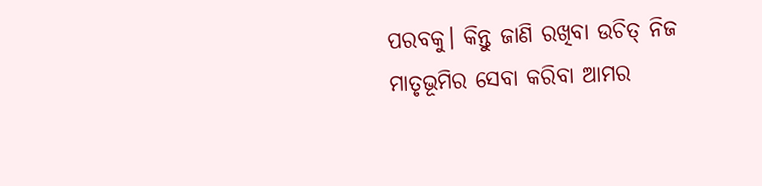ପରବକୁ। କିନ୍ତୁ ଜାଣି ରଖିବା ଉଚିତ୍ ନିଜ ମାତୃଭୂମିର ସେବା କରିବା ଆମର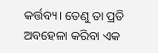କର୍ତ୍ତବ୍ୟ। ତେଣୁ ତା ପ୍ରତି ଅବହେଳା କରିବା ଏକ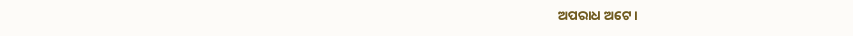ଅପରାଧ ଅଟେ।